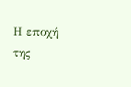Η εποχή της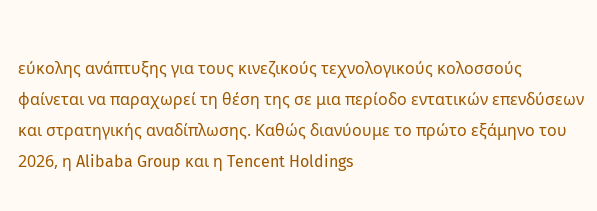εύκολης ανάπτυξης για τους κινεζικούς τεχνολογικούς κολοσσούς φαίνεται να παραχωρεί τη θέση της σε μια περίοδο εντατικών επενδύσεων και στρατηγικής αναδίπλωσης. Καθώς διανύουμε το πρώτο εξάμηνο του 2026, η Alibaba Group και η Tencent Holdings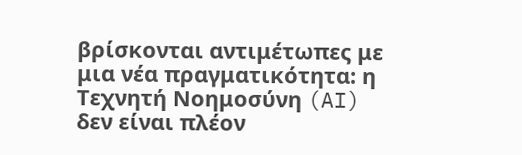βρίσκονται αντιμέτωπες με μια νέα πραγματικότητα: η Τεχνητή Νοημοσύνη (AI) δεν είναι πλέον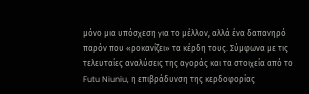μόνο μια υπόσχεση για το μέλλον, αλλά ένα δαπανηρό παρόν που «ροκανίζει» τα κέρδη τους. Σύμφωνα με τις τελευταίες αναλύσεις της αγοράς και τα στοιχεία από το Futu Niuniu, η επιβράδυνση της κερδοφορίας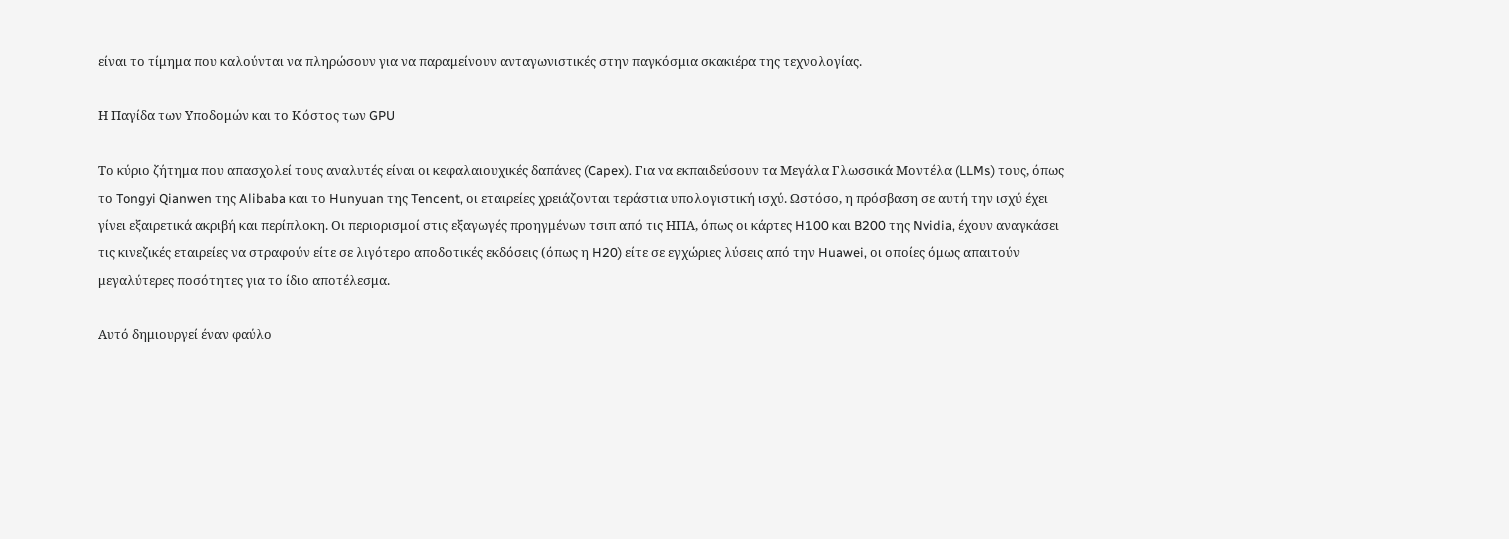είναι το τίμημα που καλούνται να πληρώσουν για να παραμείνουν ανταγωνιστικές στην παγκόσμια σκακιέρα της τεχνολογίας.

Η Παγίδα των Υποδομών και το Κόστος των GPU

Το κύριο ζήτημα που απασχολεί τους αναλυτές είναι οι κεφαλαιουχικές δαπάνες (Capex). Για να εκπαιδεύσουν τα Μεγάλα Γλωσσικά Μοντέλα (LLMs) τους, όπως το Tongyi Qianwen της Alibaba και το Hunyuan της Tencent, οι εταιρείες χρειάζονται τεράστια υπολογιστική ισχύ. Ωστόσο, η πρόσβαση σε αυτή την ισχύ έχει γίνει εξαιρετικά ακριβή και περίπλοκη. Οι περιορισμοί στις εξαγωγές προηγμένων τσιπ από τις ΗΠΑ, όπως οι κάρτες H100 και B200 της Nvidia, έχουν αναγκάσει τις κινεζικές εταιρείες να στραφούν είτε σε λιγότερο αποδοτικές εκδόσεις (όπως η H20) είτε σε εγχώριες λύσεις από την Huawei, οι οποίες όμως απαιτούν μεγαλύτερες ποσότητες για το ίδιο αποτέλεσμα.

Αυτό δημιουργεί έναν φαύλο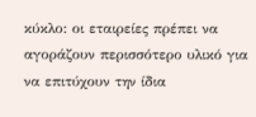κύκλο: οι εταιρείες πρέπει να αγοράζουν περισσότερο υλικό για να επιτύχουν την ίδια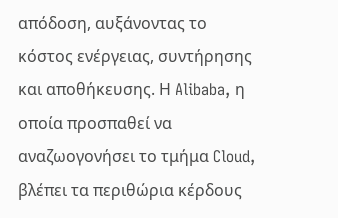απόδοση, αυξάνοντας το κόστος ενέργειας, συντήρησης και αποθήκευσης. Η Alibaba, η οποία προσπαθεί να αναζωογονήσει το τμήμα Cloud, βλέπει τα περιθώρια κέρδους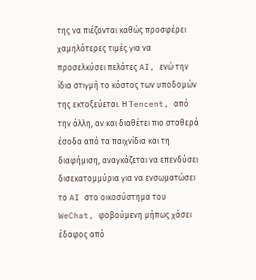της να πιέζονται καθώς προσφέρει χαμηλότερες τιμές για να προσελκύσει πελάτες AI, ενώ την ίδια στιγμή το κόστος των υποδομών της εκτοξεύεται. Η Tencent, από την άλλη, αν και διαθέτει πιο σταθερά έσοδα από τα παιχνίδια και τη διαφήμιση, αναγκάζεται να επενδύσει δισεκατομμύρια για να ενσωματώσει το AI στο οικοσύστημα του WeChat, φοβούμενη μήπως χάσει έδαφος από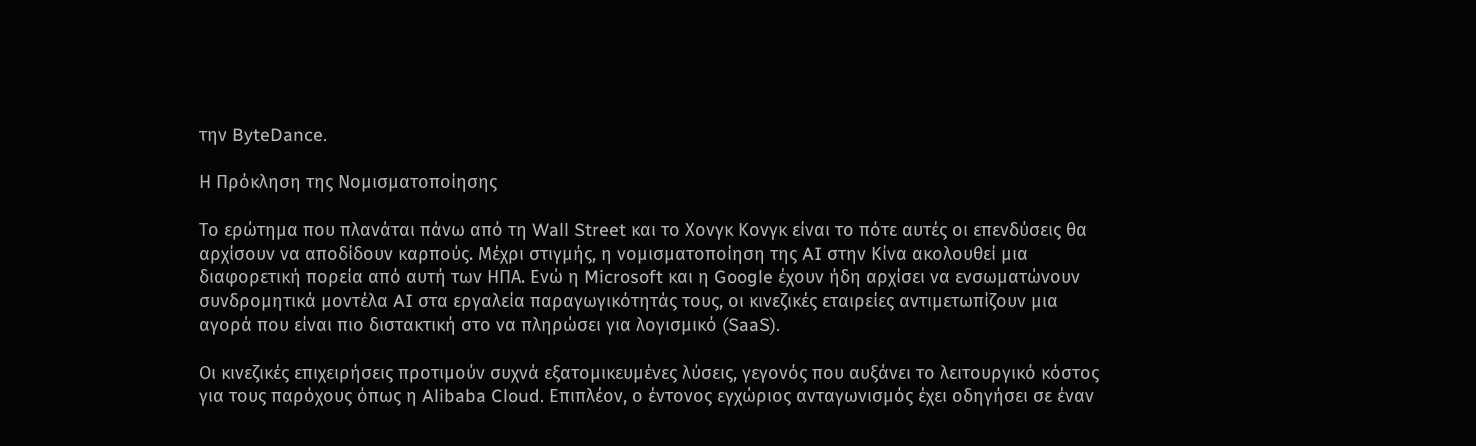την ByteDance.

Η Πρόκληση της Νομισματοποίησης

Το ερώτημα που πλανάται πάνω από τη Wall Street και το Χονγκ Κονγκ είναι το πότε αυτές οι επενδύσεις θα αρχίσουν να αποδίδουν καρπούς. Μέχρι στιγμής, η νομισματοποίηση της AI στην Κίνα ακολουθεί μια διαφορετική πορεία από αυτή των ΗΠΑ. Ενώ η Microsoft και η Google έχουν ήδη αρχίσει να ενσωματώνουν συνδρομητικά μοντέλα AI στα εργαλεία παραγωγικότητάς τους, οι κινεζικές εταιρείες αντιμετωπίζουν μια αγορά που είναι πιο διστακτική στο να πληρώσει για λογισμικό (SaaS).

Οι κινεζικές επιχειρήσεις προτιμούν συχνά εξατομικευμένες λύσεις, γεγονός που αυξάνει το λειτουργικό κόστος για τους παρόχους όπως η Alibaba Cloud. Επιπλέον, ο έντονος εγχώριος ανταγωνισμός έχει οδηγήσει σε έναν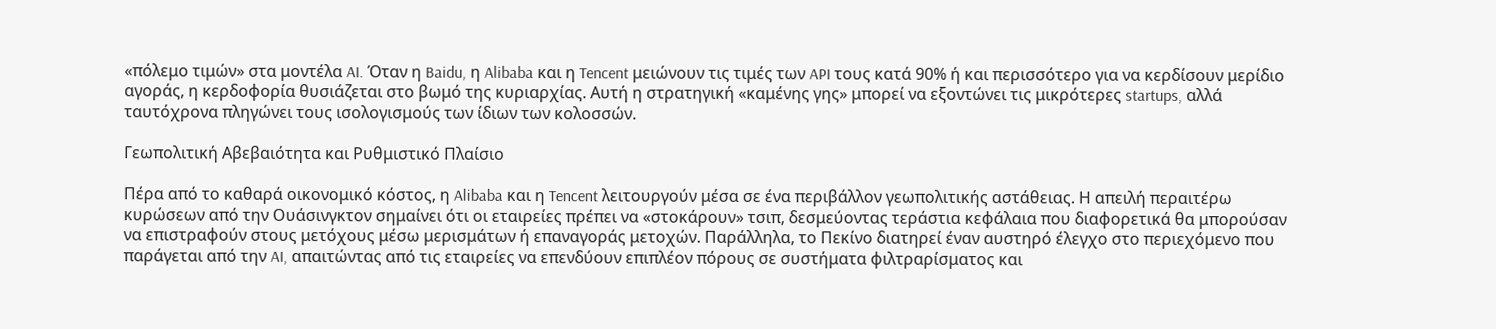«πόλεμο τιμών» στα μοντέλα AI. Όταν η Baidu, η Alibaba και η Tencent μειώνουν τις τιμές των API τους κατά 90% ή και περισσότερο για να κερδίσουν μερίδιο αγοράς, η κερδοφορία θυσιάζεται στο βωμό της κυριαρχίας. Αυτή η στρατηγική «καμένης γης» μπορεί να εξοντώνει τις μικρότερες startups, αλλά ταυτόχρονα πληγώνει τους ισολογισμούς των ίδιων των κολοσσών.

Γεωπολιτική Αβεβαιότητα και Ρυθμιστικό Πλαίσιο

Πέρα από το καθαρά οικονομικό κόστος, η Alibaba και η Tencent λειτουργούν μέσα σε ένα περιβάλλον γεωπολιτικής αστάθειας. Η απειλή περαιτέρω κυρώσεων από την Ουάσινγκτον σημαίνει ότι οι εταιρείες πρέπει να «στοκάρουν» τσιπ, δεσμεύοντας τεράστια κεφάλαια που διαφορετικά θα μπορούσαν να επιστραφούν στους μετόχους μέσω μερισμάτων ή επαναγοράς μετοχών. Παράλληλα, το Πεκίνο διατηρεί έναν αυστηρό έλεγχο στο περιεχόμενο που παράγεται από την AI, απαιτώντας από τις εταιρείες να επενδύουν επιπλέον πόρους σε συστήματα φιλτραρίσματος και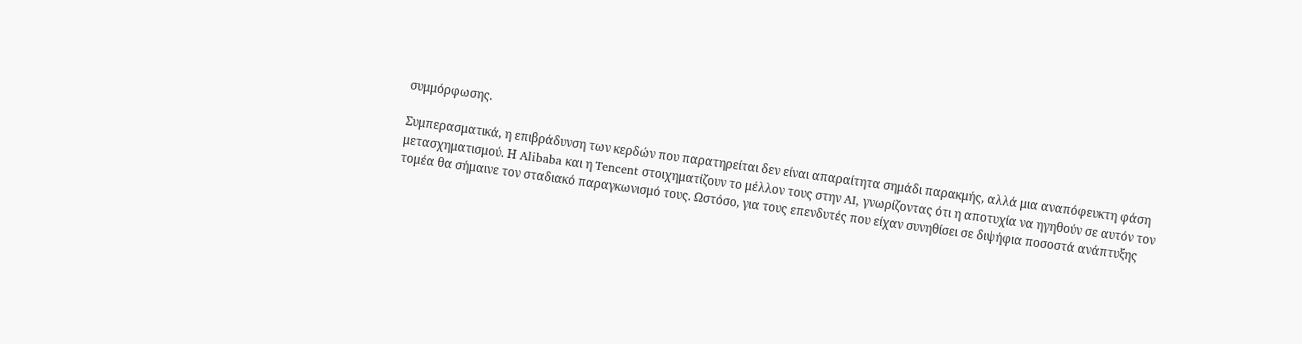συμμόρφωσης.

Συμπερασματικά, η επιβράδυνση των κερδών που παρατηρείται δεν είναι απαραίτητα σημάδι παρακμής, αλλά μια αναπόφευκτη φάση μετασχηματισμού. Η Alibaba και η Tencent στοιχηματίζουν το μέλλον τους στην AI, γνωρίζοντας ότι η αποτυχία να ηγηθούν σε αυτόν τον τομέα θα σήμαινε τον σταδιακό παραγκωνισμό τους. Ωστόσο, για τους επενδυτές που είχαν συνηθίσει σε διψήφια ποσοστά ανάπτυξης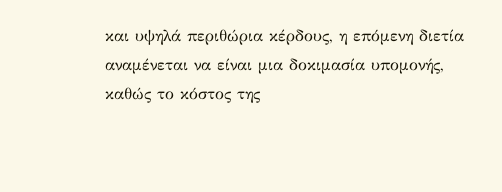και υψηλά περιθώρια κέρδους, η επόμενη διετία αναμένεται να είναι μια δοκιμασία υπομονής, καθώς το κόστος της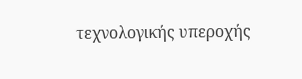τεχνολογικής υπεροχής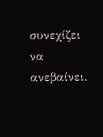συνεχίζει να ανεβαίνει.